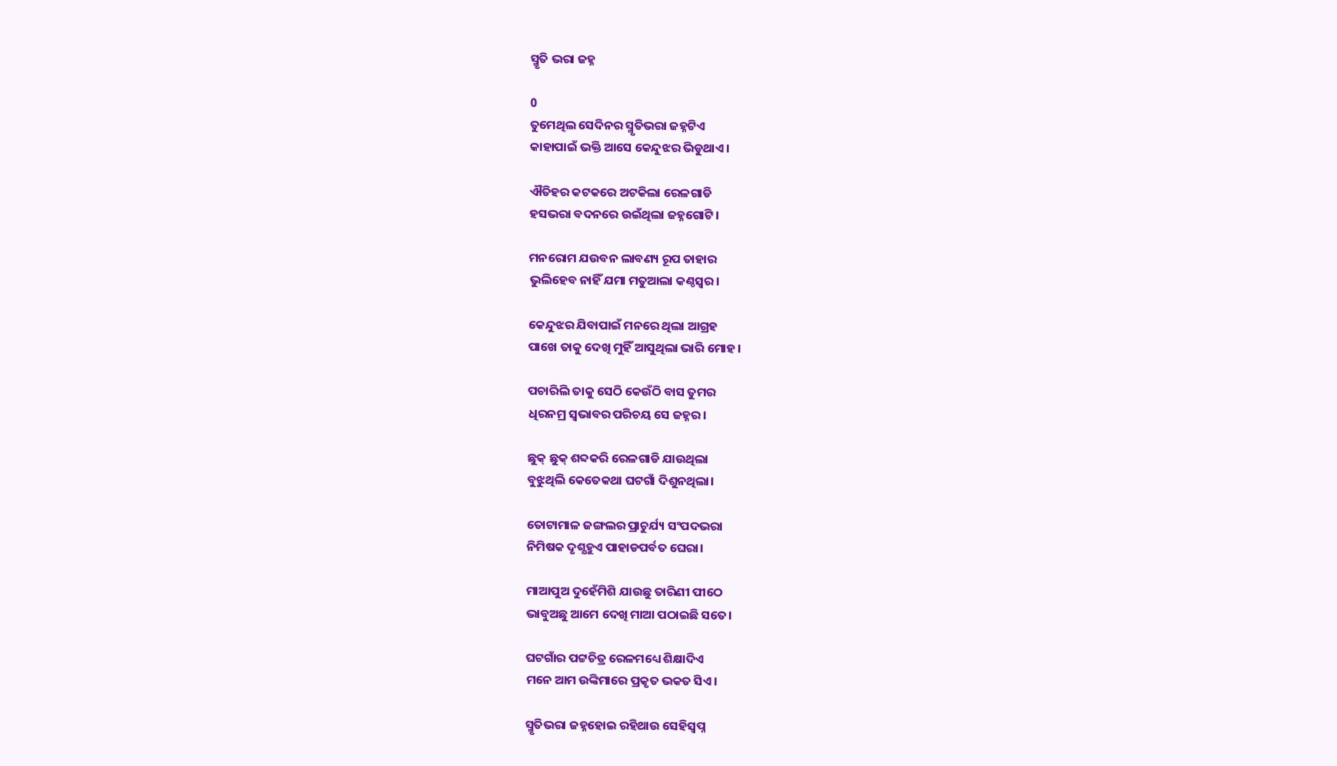ସ୍ମୃତି ଭରା ଜହ୍ନ

0
ତୁମେଥିଲ ସେଦିନର ସ୍ମୃତିଭରା ଜହ୍ନଟିଏ
କାହାପାଇଁ ଭକ୍ତି ଆସେ କେନ୍ଦୁଝର ଭିଡୁଥାଏ।

ଐତିହର କଟକରେ ଅଟକିଲା ରେଳଗାଡି
ହସଭରା ବଦନରେ ଉଇଁଥିଲା ଜହ୍ନଗୋଟି।

ମନରୋମ ଯଉବନ ଲାବଣ୍ୟ ରୂପ ତାହାର
ଭୁଲିହେବ ନାହିଁ ଯମା ମତୁଆଲା କଣ୍ଠସ୍ୱର।

କେନ୍ଦୁଝର ଯିବାପାଇଁ ମନରେ ଥିଲା ଆଗ୍ରହ
ପାଖେ ତାକୁ ଦେଖି ମୁହିଁ ଆସୁଥିଲା ଭାରି ମୋହ।

ପଚାରିଲି ତାକୁ ସେଠି କେଉଁଠି ବାସ ତୁମର
ଧିରନମ୍ର ସ୍ବଭାବର ପରିଚୟ ସେ ଜହ୍ନର।

ଛୁକ୍‌ ଛୁକ୍‌ ଶବ୍ଦକରି ରେଳଗାଡି ଯାଉଥିଲା
ବୁଝୁଥିଲି କେତେକଥା ଘଟଗାଁ ଦିଶୁନଥିଲା।

ତୋଟାମାଳ ଜଙ୍ଗଲର ପ୍ରାଚୁର୍ଯ୍ୟ ସଂପଦଭରା
ନିମିଷକ ଦୃଶ୍ଯହୁଏ ପାହାଡପର୍ବତ ଘେରା।

ମାଆପୁଅ ଦୁହେଁମିଶି ଯାଉଛୁ ତାରିଣୀ ପୀଠେ
ଭାବୁଅଛୁ ଆମେ ଦେଖି ମାଆ ପଠାଇଛି ସତେ।

ଘଟଗାଁର ପଟ୍ଟଚିତ୍ର ରେଳମଧ୍ୟେ ଶିକ୍ଷାଦିଏ
ମନେ ଆମ ଉଙ୍କିମାରେ ପ୍ରକୃତ ଭକତ ସିଏ।

ସ୍ମୃତିଭରା ଜହ୍ନହୋଇ ରହିଥାଉ ସେହିସ୍ବପ୍ନ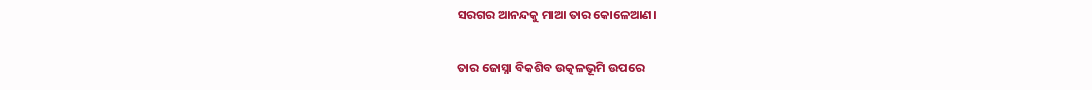ସରଗର ଆନନ୍ଦକୁ ମାଆ ତାର କୋଳେଆଣ।

ତାର ଜୋସ୍ନା ବିକଶିବ ଉତ୍କଳଭୂମି ଉପରେ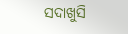ସଦାଖୁସି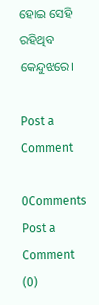ହୋଇ ସେହି ରହିଥିବ କେନ୍ଦୁଝରେ।

Post a Comment

0Comments
Post a Comment (0)